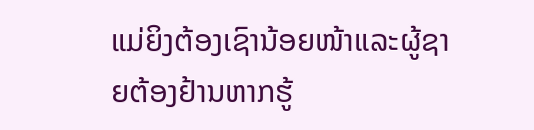ແມ່ຍິງຕ້ອງເຊົານ້ອຍໜ້າແລະຜູ້ຊາຍຕ້ອງຢ້ານຫາກຮູ້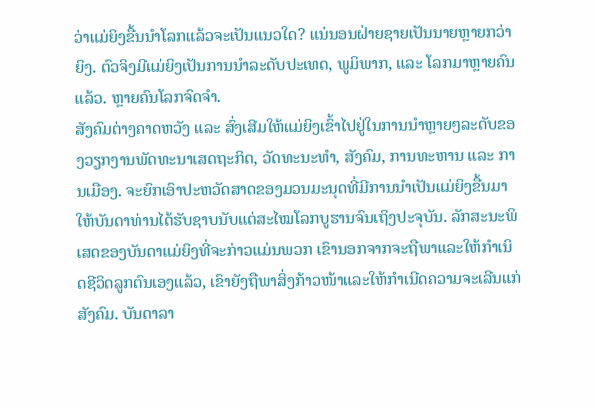ວ່າແມ່ຍິງຂື້ນນຳໂລກແລ້ວຈະເປັນແນວໃດ? ແນ່ນອນຝ່າຍຊາຍເປັນນາຍຫຼາຍກວ່າຍິງ. ຕົວຈິງມີແມ່ຍິງເປັນການນຳລະດັບປະເທດ, ພູມິພາກ, ແລະ ໂລກມາຫຼາຍຄົນແລ້ວ. ຫຼາຍຄົນໂລກຈົດຈຳ.
ສັງຄົມຕ່າງຄາດຫວັງ ແລະ ສົ່ງເສີມໃຫ້ແມ່ຍິງເຂົ້າໄປຢູ່ໃນການນຳຫຼາຍໆລະດັບຂອງວຽກງານພັດທະນາເສດຖະກິດ, ວັດທະນະທຳ, ສັງຄົມ, ການທະຫານ ແລະ ການເມືອງ. ຈະຍົກເອົາປະຫວັດສາດຂອງມວນມະນຸດທີ່ມີການນຳເປັນແມ່ຍິງຂື້ນມາໃຫ້ບັນດາທ່ານໄດ້ຮັບຊາບນັບແຕ່ສະໄໝໂລກບູຮານຈົນເຖິງປະຈຸບັນ. ລັກສະນະພິເສດຂອງບັນດາແມ່ຍິງທີ່ຈະກ່າວແມ່ນພວກ ເຂົານອກຈາກຈະຖືພາແລະໃຫ້ກຳເນິດຊີວິດລູກຕົນເອງແລ້ວ, ເຂົາຍັງຖືພາສິ່ງກ້າວໜ້າແລະໃຫ້ກຳເນີດຄວາມຈະເລີນແກ່ສັງຄົມ. ບັນດາລາ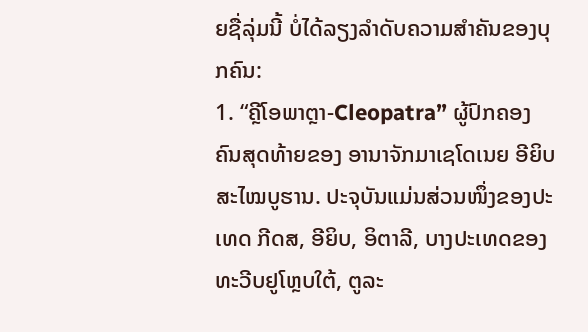ຍຊື່ລຸ່ມນີ້ ບໍ່ໄດ້ລຽງລຳດັບຄວາມສຳຄັນຂອງບຸກຄົນ:
1. “ຄຼີໂອພາຕຼາ-Cleopatra” ຜູ້ປົກຄອງຄົນສຸດທ້າຍຂອງ ອານາຈັກມາເຊໂດເນຍ ອີຍິບ ສະໄໝບູຮານ. ປະຈຸບັນແມ່ນສ່ວນໜຶ່ງຂອງປະເທດ ກີດສ, ອີຍິບ, ອິຕາລີ, ບາງປະເທດຂອງທະວີບຢູໂຫຼບໃຕ້, ຕູລະ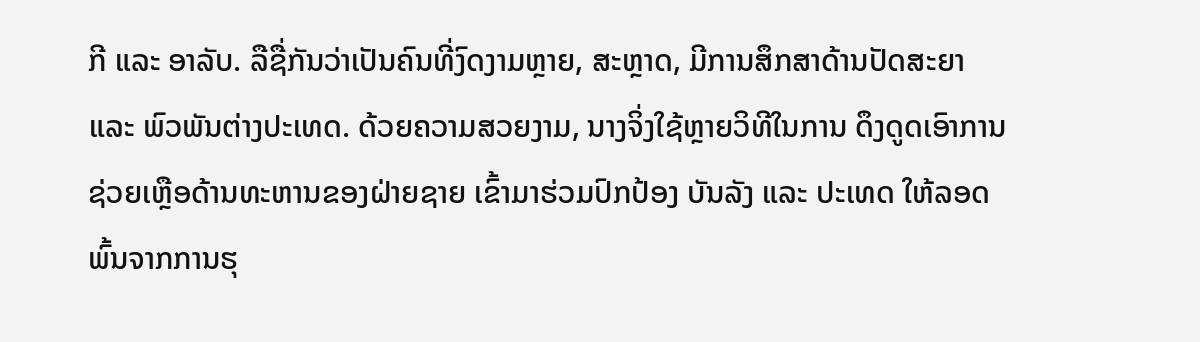ກີ ແລະ ອາລັບ. ລືຊື່ກັນວ່າເປັນຄົນທີ່ງົດງາມຫຼາຍ, ສະຫຼາດ, ມີການສຶກສາດ້ານປັດສະຍາ ແລະ ພົວພັນຕ່າງປະເທດ. ດ້ວຍຄວາມສວຍງາມ, ນາງຈິ່ງໃຊ້ຫຼາຍວິທີໃນການ ດຶງດູດເອົາການຊ່ວຍເຫຼືອດ້ານທະຫານຂອງຝ່າຍຊາຍ ເຂົ້າມາຮ່ວມປົກປ້ອງ ບັນລັງ ແລະ ປະເທດ ໃຫ້ລອດພົ້ນຈາກການຮຸ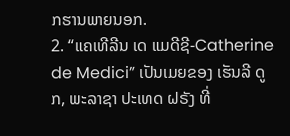ກຮານພາຍນອກ.
2. “ແຄເທີລີນ ເດ ແມດີຊີ-Catherine de Medici” ເປັນເມຍຂອງ ເຮັນລີ ດູກ, ພະລາຊາ ປະເທດ ຝຣັງ ທີ່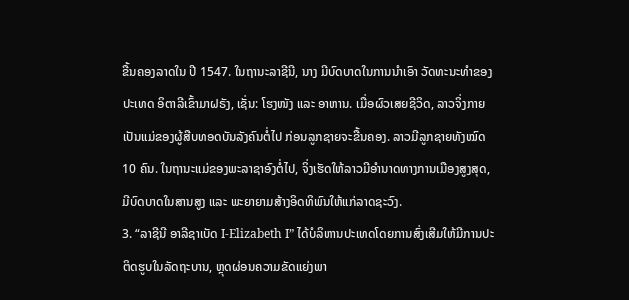ຂື້ນຄອງລາດໃນ ປີ 1547. ໃນຖານະລາຊີນີ, ນາງ ມີບົດບາດໃນການນຳເອົາ ວັດທະນະທຳຂອງປະເທດ ອິຕາລີເຂົ້າມາຝຣັງ, ເຊັ່ນ: ໂຮງໜັງ ແລະ ອາຫານ. ເມື່ອຜົວເສຍຊີວິດ, ລາວຈິ່ງກາຍເປັນແມ່ຂອງຜູ້ສືບທອດບັນລັງຄົນຕໍ່ໄປ ກ່ອນລູກຊາຍຈະຂື້ນຄອງ. ລາວມີລູກຊາຍທັງໝົດ 10 ຄົນ. ໃນຖານະແມ່ຂອງພະລາຊາອົງຕໍ່ໄປ, ຈິ່ງເຮັດໃຫ້ລາວມີອຳນາດທາງການເມືອງສູງສຸດ, ມີບົດບາດໃນສານສູງ ແລະ ພະຍາຍາມສ້າງອິດທິພົນໃຫ້ແກ່ລາດຊະວົງ.
3. “ລາຊີນີ ອາລີຊາເບັດ I-Elizabeth I” ໄດ້ບໍລິຫານປະເທດໂດຍການສົ່ງເສີມໃຫ້ມີການປະຕິດຮູບໃນລັດຖະບານ, ຫຼຸດຜ່ອນຄວາມຂັດແຍ່ງພາ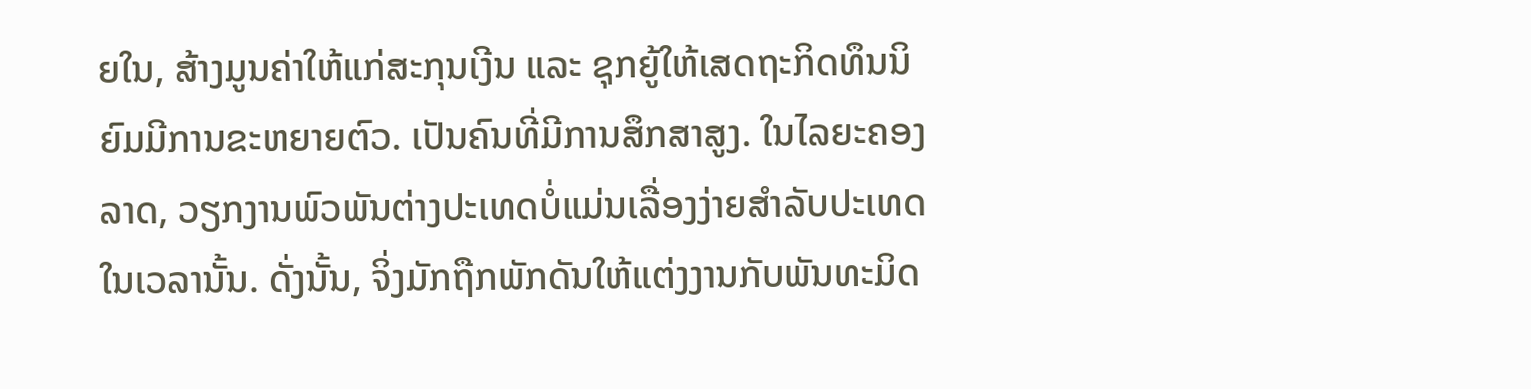ຍໃນ, ສ້າງມູນຄ່າໃຫ້ແກ່ສະກຸນເງີນ ແລະ ຊຸກຍູ້ໃຫ້ເສດຖະກິດທຶນນິຍົມມີການຂະຫຍາຍຕົວ. ເປັນຄົນທີ່ມີການສຶກສາສູງ. ໃນໄລຍະຄອງລາດ, ວຽກງານພົວພັນຕ່າງປະເທດບໍ່ແມ່ນເລື່ອງງ່າຍສຳລັບປະເທດໃນເວລານັ້ນ. ດັ່ງນັ້ນ, ຈິ່ງມັກຖືກພັກດັນໃຫ້ແຕ່ງງານກັບພັນທະມິດ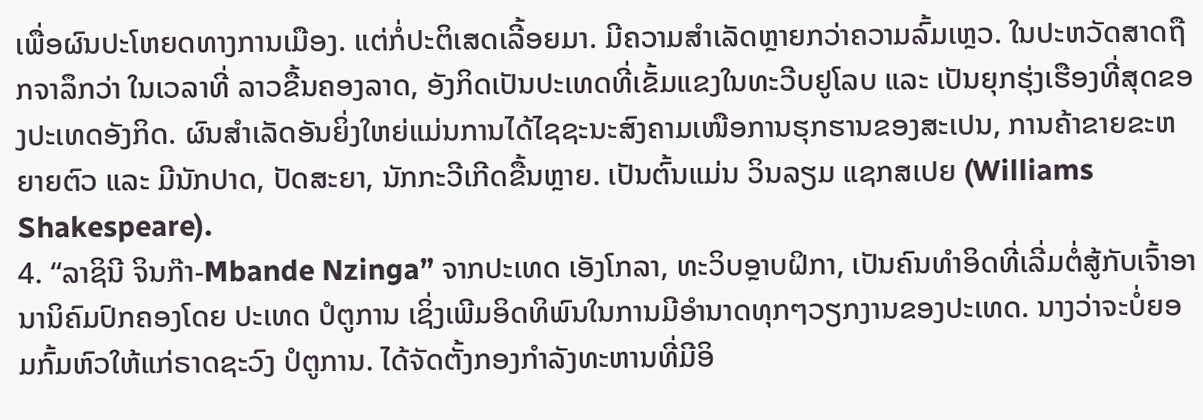ເພື່ອຜົນປະໂຫຍດທາງການເມືອງ. ແຕ່ກໍ່ປະຕິເສດເລີ້ອຍມາ. ມີຄວາມສຳເລັດຫຼາຍກວ່າຄວາມລົ້ມເຫຼວ. ໃນປະຫວັດສາດຖືກຈາລຶກວ່າ ໃນເວລາທີ່ ລາວຂື້ນຄອງລາດ, ອັງກິດເປັນປະເທດທີ່ເຂັ້ມແຂງໃນທະວີບຢູໂລບ ແລະ ເປັນຍຸກຮຸ່ງເຮືອງທີ່ສຸດຂອງປະເທດອັງກິດ. ຜົນສຳເລັດອັນຍິ່ງໃຫຍ່ແມ່ນການໄດ້ໄຊຊະນະສົງຄາມເໜືອການຮຸກຮານຂອງສະເປນ, ການຄ້າຂາຍຂະຫຍາຍຕົວ ແລະ ມີນັກປາດ, ປັດສະຍາ, ນັກກະວີເກີດຂື້ນຫຼາຍ. ເປັນຕົ້ນແມ່ນ ວິນລຽມ ແຊກສເປຍ (Williams Shakespeare).
4. “ລາຊິນີ ຈິນກ໊າ-Mbande Nzinga” ຈາກປະເທດ ເອັງໂກລາ, ທະວິບອຼາບຝິກາ, ເປັນຄົນທຳອິດທີ່ເລີ່ມຕໍ່ສູ້ກັບເຈົ້າອານານິຄົມປົກຄອງໂດຍ ປະເທດ ປໍຕູການ ເຊິ່ງເພີມອິດທິພົນໃນການມີອຳນາດທຸກໆວຽກງານຂອງປະເທດ. ນາງວ່າຈະບໍ່ຍອມກົ້ມຫົວໃຫ້ແກ່ຣາດຊະວົງ ປໍຕູການ. ໄດ້ຈັດຕັ້ງກອງກຳລັງທະຫານທີ່ມີອິ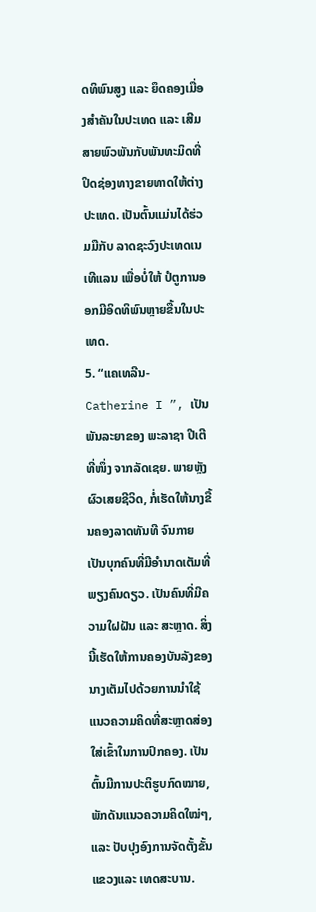ດທິພົນສູງ ແລະ ຍຶດຄອງເມື່ອງສຳຄັນໃນປະເທດ ແລະ ເສີມສາຍພົວພັນກັບພັນທະມິດທີ່ປິດຊ່ອງທາງຂາຍທາດໃຫ້ຕ່າງປະເທດ. ເປັນຕົ້ນແມ່ນໄດ້ຮ່ວມມືກັບ ລາດຊະວົງປະເທດເນເທີແລນ ເພື່ອບໍ່ໃຫ້ ປໍຕູການອອກມີອິດທິພົນຫຼາຍຂື້ນໃນປະເທດ.
5. “ແຄເທລີນ-Catherine I ”, ເປັນພັນລະຍາຂອງ ພະລາຊາ ປີເຕີ ທີ່ໜຶ່ງ ຈາກລັດເຊຍ. ພາຍຫຼັງຜົວເສຍຊີວິດ, ກໍ່ເຮັດໃຫ້ນາງຂື້ນຄອງລາດທັນທີ ຈົນກາຍເປັນບຸກຄົນທີ່ມີອຳນາດເຕັມທີ່ພຽງຄົນດຽວ. ເປັນຄົນທີ່ມີຄວາມໃຝຝັນ ແລະ ສະຫຼາດ. ສິ່ງນີ້ເຮັດໃຫ້ການຄອງບັນລັງຂອງນາງເຕັມໄປດ້ວຍການນຳໃຊ້ແນວຄວາມຄິດທີ່ສະຫຼາດສ່ອງໃສ່ເຂົ້າໃນການປົກຄອງ. ເປັນຕົ້ນມີການປະຕິຮູບກົດໝາຍ, ພັກດັນແນວຄວາມຄິດໃໝ່ໆ, ແລະ ປັບປຸງອົງການຈັດຕັ້ງຂັ້ນແຂວງແລະ ເທດສະບານ.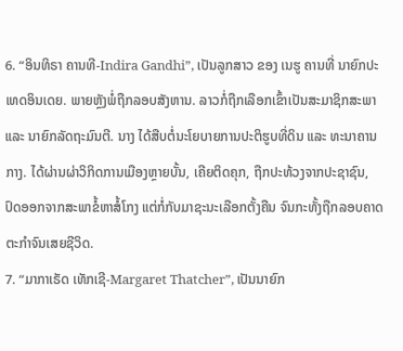6. “ອິນທິຣາ ຄານທີ-Indira Gandhi”, ເປັນລູກສາວ ຂອງ ເນຮູ ຄານທີ່ ນາຍົກປະເທດອິນເດຍ. ພາຍຫຼັງພໍ່ຖືກລອບສັງຫານ. ລາວກໍ່ຖືກເລືອກເຂົ້າເປັນສະມາຊິກສະພາ ແລະ ນາຍົກລັດຖະມົນຕີ. ນາງ ໄດ້ສືບຕໍ່ນະໂຍບາຍການປະຕິຮູບທີ່ດິນ ແລະ ທະນາຄານກາງ. ໄດ້ຜ່ານຜ່າວິກິດການເມືອງຫຼາຍບັ້ນ, ເຄີຍຕິດຄຸກ, ຖືກປະທ້ວງຈາກປະຊາຊົນ, ປົດອອກຈາກສະພາຂໍ້ຫາສໍ້ໂກງ ແຕ່ກໍ່ກັບມາຊະນະເລືອກຕັ້ງຄືນ ຈົນກະທັ້ງຖືກລອບຄາດຕະກຳຈົນເສຍຊີວິດ.
7. “ມາກາເຣັດ ເທັກເຊີ-Margaret Thatcher”, ເປັນນາຍົກ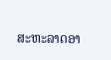ສະຫະລາດອາ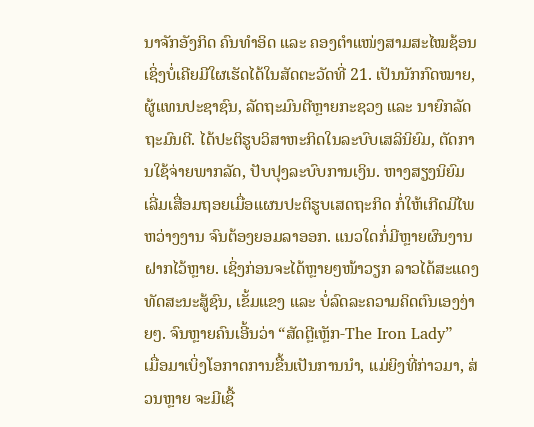ນາຈັກອັງກິດ ຄົນທຳອິດ ແລະ ຄອງຕຳແໜ່ງສາມສະໄໝຊ້ອນ ເຊິ່ງບໍ່ເຄີຍມີໃຜເຮັດໄດ້ໃນສັດຕະວັດທີ່ 21. ເປັນນັກກົດໝາຍ, ຜູ້ແທນປະຊາຊົນ, ລັດຖະມົນຕີຫຼາຍກະຊວງ ແລະ ນາຍົກລັດຖະມົນຕີ. ໄດ້ປະຕິຮູບວິສາຫະກິດໃນລະບົບເສລິນິຍົມ, ຕັດການໃຊ້ຈ່າຍພາກລັດ, ປັບປຸງລະບົບການເງິນ. ຫາງສຽງນິຍົມເລີ່ມເສື່ອມຖອຍເມື່ອແຜນປະຕິຮູບເສດຖະກິດ ກໍ່ໃຫ້ເກີດມີໄພຫວ່າງງານ ຈົນຕ້ອງຍອມລາອອກ. ແນວໃດກໍ່ມີຫຼາຍຜົນງານຝາກໄວ້ຫຼາຍ. ເຊິ່ງກ່ອນຈະໄດ້ຫຼາຍໆໜ້າວຽກ ລາວໄດ້ສະແດງທັດສະນະສູ້ຊົນ, ເຂັ້ມແຂງ ແລະ ບໍ່ລົດລະຄວາມຄິດຕົນເອງງ່າຍໆ. ຈົນຫຼາຍຄົນເອີ້ນວ່າ “ສັດຕຼີເຫຼັກ-The Iron Lady”
ເມື່ອມາເບິ່ງໂອກາດການຂື້ນເປັນການນຳ, ແມ່ຍິງທີ່ກ່າວມາ, ສ່ວນຫຼາຍ ຈະມີເຊື້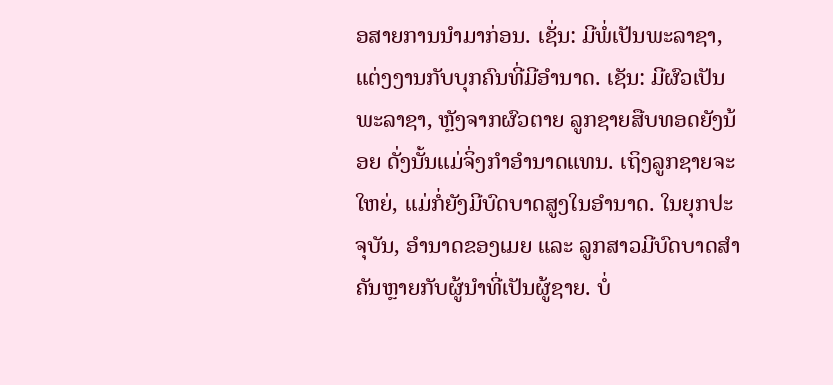ອສາຍການນຳມາກ່ອນ. ເຊັ່ນ: ມີພໍ່ເປັນພະລາຊາ, ແຕ່ງງານກັບບຸກຄົນທີ່ມີອຳນາດ. ເຊັນ: ມີຜົວເປັນພະລາຊາ, ຫຼັງຈາກຜົວຕາຍ ລູກຊາຍສືບທອດຍັງນ້ອຍ ດັ່ງນັ້ນແມ່ຈິ່ງກໍາອໍານາດແທນ. ເຖິງລູກຊາຍຈະໃຫຍ່, ແມ່ກໍ່ຍັງມີບົດບາດສູງໃນອຳນາດ. ໃນຍຸກປະຈຸບັນ, ອຳນາດຂອງເມຍ ແລະ ລູກສາວມີບົດບາດສຳຄັນຫຼາຍກັບຜູ້ນຳທີ່ເປັນຜູ້ຊາຍ. ບໍ່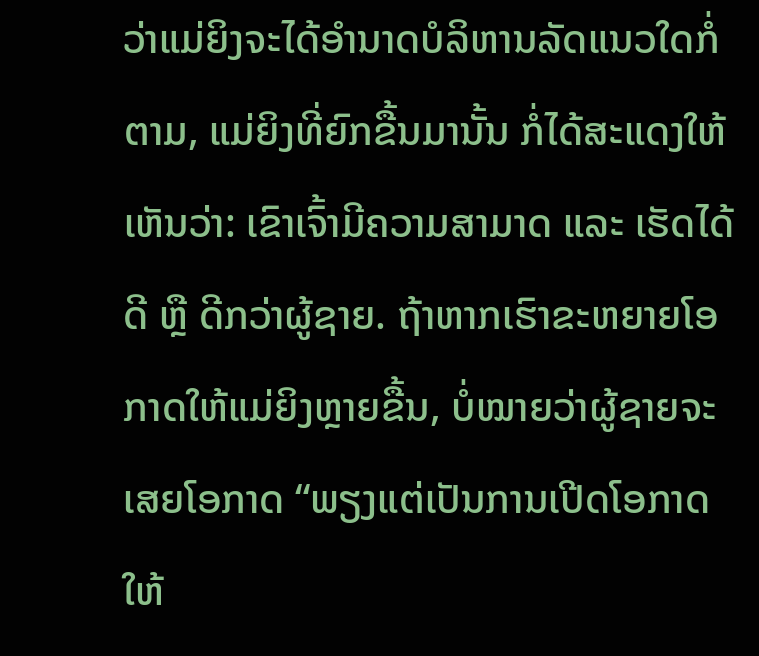ວ່າແມ່ຍິງຈະໄດ້ອຳນາດບໍລິຫານລັດແນວໃດກໍ່ຕາມ, ແມ່ຍິງທີ່ຍົກຂື້ນມານັ້ນ ກໍ່ໄດ້ສະແດງໃຫ້ເຫັນວ່າ: ເຂົາເຈົ້າມີຄວາມສາມາດ ແລະ ເຮັດໄດ້ດີ ຫຼື ດີກວ່າຜູ້ຊາຍ. ຖ້າຫາກເຮົາຂະຫຍາຍໂອກາດໃຫ້ແມ່ຍິງຫຼາຍຂື້ນ, ບໍ່ໝາຍວ່າຜູ້ຊາຍຈະເສຍໂອກາດ “ພຽງແຕ່ເປັນການເປີດໂອກາດໃຫ້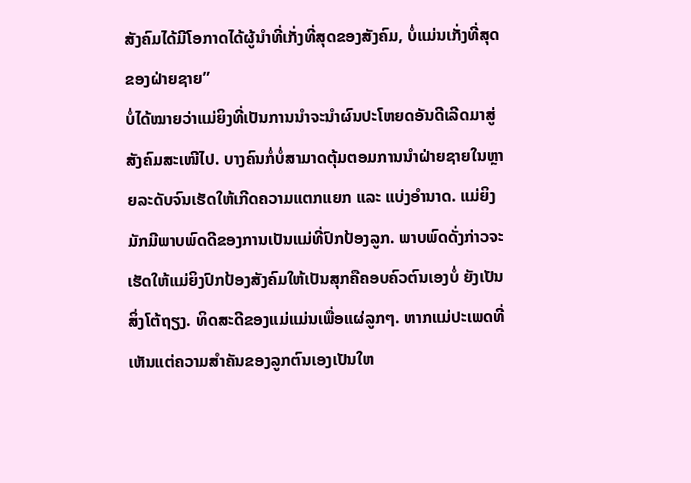ສັງຄົມໄດ້ມີໂອກາດໄດ້ຜູ້ນຳທີ່ເກັ່ງທີ່ສຸດຂອງສັງຄົມ, ບໍ່ແມ່ນເກັ່ງທີ່ສຸດຂອງຝ່າຍຊາຍ”
ບໍ່ໄດ້ໝາຍວ່າແມ່ຍິງທີ່ເປັນການນຳຈະນຳຜົນປະໂຫຍດອັນດີເລີດມາສູ່ສັງຄົມສະເໜີໄປ. ບາງຄົນກໍ່ບໍ່ສາມາດຕຸ້ມຕອມການນຳຝ່າຍຊາຍໃນຫຼາຍລະດັບຈົນເຮັດໃຫ້ເກີດຄວາມແຕກແຍກ ແລະ ແບ່ງອຳນາດ. ແມ່ຍິງມັກມີພາບພົດດີຂອງການເປັນແມ່ທີ່ປົກປ້ອງລູກ. ພາບພົດດັ່ງກ່າວຈະເຮັດໃຫ້ແມ່ຍິງປົກປ້ອງສັງຄົມໃຫ້ເປັນສຸກຄືຄອບຄົວຕົນເອງບໍ່ ຍັງເປັນສິ່ງໂຕ້ຖຽງ. ທິດສະດີຂອງແມ່ແມ່ນເພື່ອແຜ່ລູກໆ. ຫາກແມ່ປະເພດທີ່ເຫັນແຕ່ຄວາມສຳຄັນຂອງລູກຕົນເອງເປັນໃຫ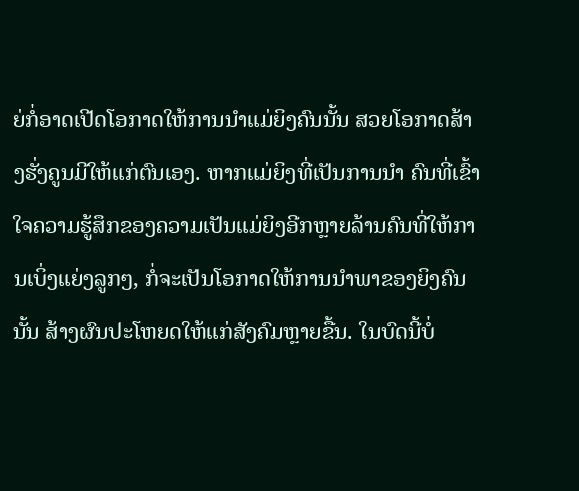ຍ່ກໍ່ອາດເປີດໂອກາດໃຫ້ການນຳແມ່ຍິງຄົນນັ້ນ ສວຍໂອກາດສ້າງຮັ່ງຄູນມີໃຫ້ແກ່ຕົນເອງ. ຫາກແມ່ຍິງທີ່ເປັນການນຳ ຄົນທີ່ເຂົ້າໃຈຄວາມຮູ້ສຶກຂອງຄວາມເປັນແມ່ຍິງອີກຫຼາຍລ້ານຄົນທີ່ໃຫ້ການເບິ່ງແຍ່ງລູກໆ, ກໍ່ຈະເປັນໂອກາດໃຫ້ການນຳພາຂອງຍິງຄົນນັ້ນ ສ້າງຜົນປະໂຫຍດໃຫ້ແກ່ສັງຄົມຫຼາຍຂື້ນ. ໃນບົດນີ້ບໍ່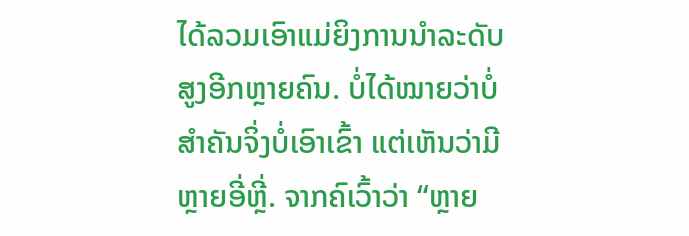ໄດ້ລວມເອົາແມ່ຍິງການນຳລະດັບສູງອີກຫຼາຍຄົນ. ບໍ່ໄດ້ໝາຍວ່າບໍ່ສຳຄັນຈິ່ງບໍ່ເອົາເຂົ້າ ແຕ່ເຫັນວ່າມີຫຼາຍອີ່ຫຼີ່. ຈາກຄົເວົ້າວ່າ “ຫຼາຍ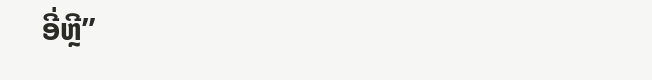ອີ່ຫຼີ”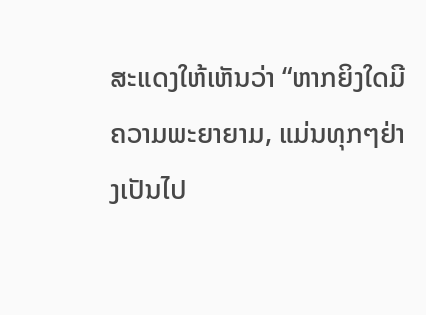ສະແດງໃຫ້ເຫັນວ່າ “ຫາກຍິງໃດມີຄວາມພະຍາຍາມ, ແມ່ນທຸກໆຢ່າງເປັນໄປ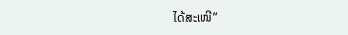ໄດ້ສະເໜີ”